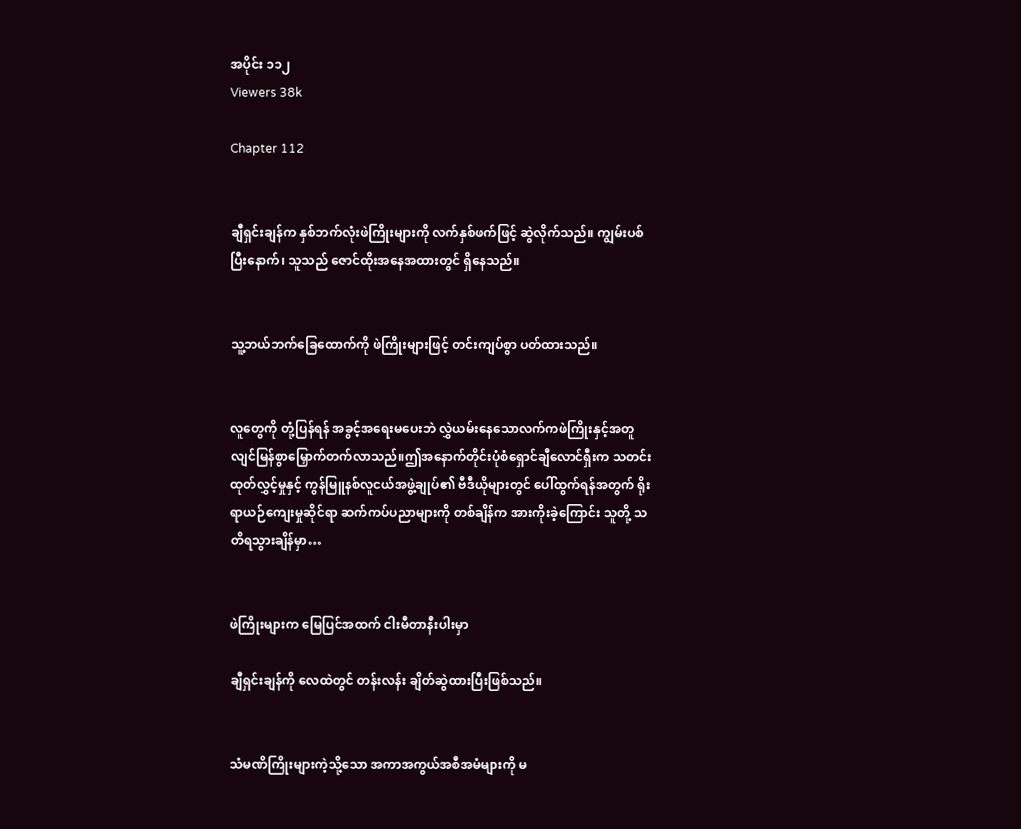အပိုင်း ၁၁၂
Viewers 38k

Chapter 112


ချီရှင်းချန်က နှစ်ဘက်လုံးဖဲကြိုးများကို လက်နှစ်ဖက်ဖြင့် ဆွဲလိုက်သည်။ ကျွမ်းပစ်ပြီးနောက်၊ သူသည် ဇောင်ထိုးအနေအထားတွင် ရှိနေသည်။


သူ့ဘယ်ဘက်ခြေထောက်ကို ဖဲကြိုးများဖြင့် တင်းကျပ်စွာ ပတ်ထားသည်။


လူတွေကို တုံ့ပြန်ရန် အခွင့်အရေးမပေးဘဲ လွှဲယမ်းနေသောလက်ကဖဲကြိုးနှင့်အတူ  လျင်မြန်စွာမြှောက်တက်လာသည်။ဤအနောက်တိုင်းပုံစံရှောင်ချီလောင်ရှီးက သတင်းထုတ်လွှင့်မှုနှင့် ကွန်မြူနစ်လူငယ်အဖွဲ့ချုပ်၏ ဗီဒီယိုများတွင် ပေါ်ထွက်ရန်အတွက် ရိုးရာယဉ်ကျေးမှုဆိုင်ရာ ဆက်ကပ်ပညာများကို တစ်ချိန်က အားကိုးခဲ့ကြောင်း သူတို့ သတိရသွားချိန်မှာ…


ဖဲကြိုးများက မြေပြင်အထက် ငါးမီတာနီးပါးမှာ

ချီရှင်းချန်ကို လေထဲတွင် တန်းလန်း ချိတ်ဆွဲထားပြီးဖြစ်သည်။


သံမဏိကြိုးများကဲ့သို့သော အကာအကွယ်အစီအမံများကို မ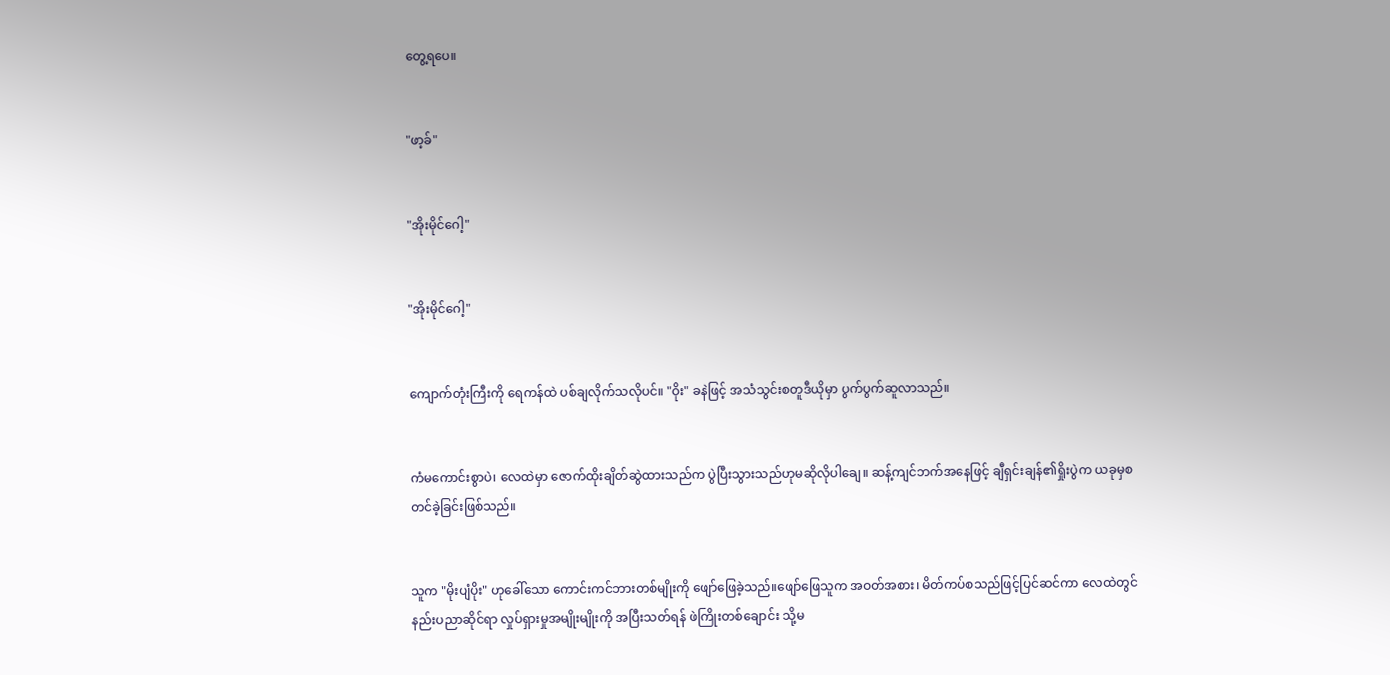တွေ့ရပေ။


"ဖာ့ခ်"


"အိုးမိုင်ဂေါ့"


"အိုးမိုင်ဂေါ့"


ကျောက်တုံးကြီးကို ရေကန်ထဲ ပစ်ချလိုက်သလိုပင်။ "ဝိုး" ခနဲဖြင့် အသံသွင်းစတူဒီယိုမှာ ပွက်ပွက်ဆူလာသည်။


ကံမကောင်းစွာပဲ၊ လေထဲမှာ ဇောက်ထိုးချိတ်ဆွဲထားသည်က ပွဲပြီးသွားသည်ဟုမဆိုလိုပါချေ။ ဆန့်ကျင်ဘက်အနေဖြင့် ချီရှင်းချန်၏ရှိုးပွဲက ယခုမှစတင်ခဲ့ခြင်းဖြစ်သည်။


သူက "မိုးပျံပိုး" ဟုခေါ်သော ကောင်းကင်ဘားတစ်မျိုးကို ဖျော်ဖြေခဲ့သည်။ဖျော်ဖြေသူက အဝတ်အစား၊ မိတ်ကပ်စသည်ဖြင့်ပြင်ဆင်ကာ လေထဲတွင် နည်းပညာဆိုင်ရာ လှုပ်ရှားမှုအမျိုးမျိုးကို အပြီးသတ်ရန် ဖဲကြိုးတစ်ချောင်း သို့မ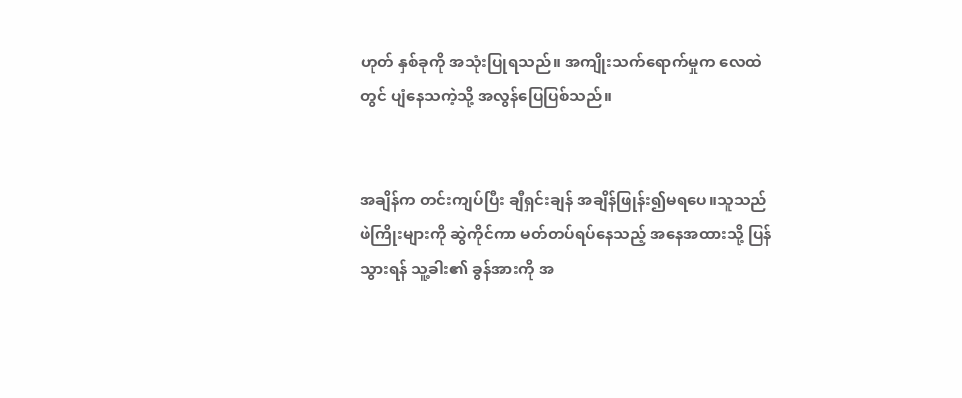ဟုတ် နှစ်ခုကို အသုံးပြုရသည်။ အကျိုးသက်ရောက်မှုက လေထဲတွင် ပျံနေသကဲ့သို့ အလွန်ပြေပြစ်သည်။


အချိန်က တင်းကျပ်ပြီး ချီရှင်းချန် အချိန်ဖြုန်း၍မရပေ။သူသည် ဖဲကြိုးများကို ဆွဲကိုင်ကာ မတ်တပ်ရပ်နေသည့် အနေအထားသို့ ပြန်သွားရန် သူ့ခါး၏ ခွန်အားကို အ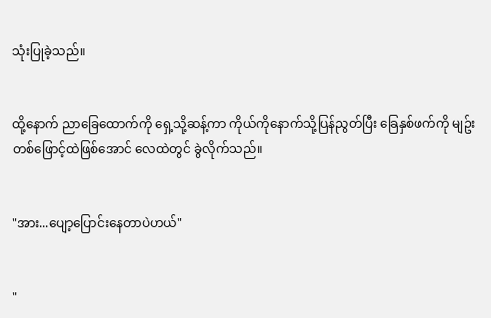သုံးပြုခဲ့သည်။


ထို့နောက် ညာခြေထောက်ကို ရှေ့သို့ဆန့်ကာ ကိုယ်ကိုနောက်သို့ပြန်ညွတ်ပြီး ခြေနှစ်ဖက်ကို မျဥ်းတစ်ဖြောင့်ထဲဖြစ်အောင် လေထဲတွင် ခွဲလိုက်သည်။


"အား...ပျော့ပြောင်းနေတာပဲဟယ်"


"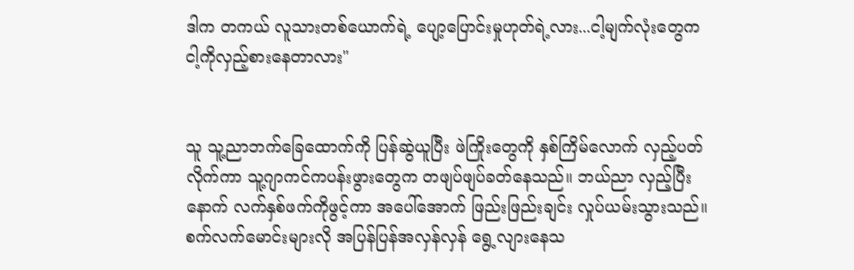ဒါက တကယ် လူသားတစ်ယောက်ရဲ့ ပျော့ပြောင်းမှုဟုတ်ရဲ့လား...ငါ့မျက်လုံးတွေက ငါ့ကိုလှည့်စားနေတာလား"


သူ သူ့ညာဘက်ခြေထောက်ကို ပြန်ဆွဲယူပြီး ဖဲကြိုးတွေကို နှစ်ကြိမ်လောက် လှည့်ပတ်လိုက်ကာ သူ့ဂျာကင်ကပန်းဖွားတွေက တဖျပ်ဖျပ်ခတ်နေသည်။ ဘယ်ညာ လှည့်ပြီးနောက် လက်နှစ်ဖက်ကိုဖွင့်ကာ အပေါ်အောက် ဖြည်းဖြည်းချင်း လှုပ်ယမ်းသွားသည်။ စက်လက်မောင်းများလို အပြန်ပြန်အလှန်လှန် ရွေ့လျားနေသ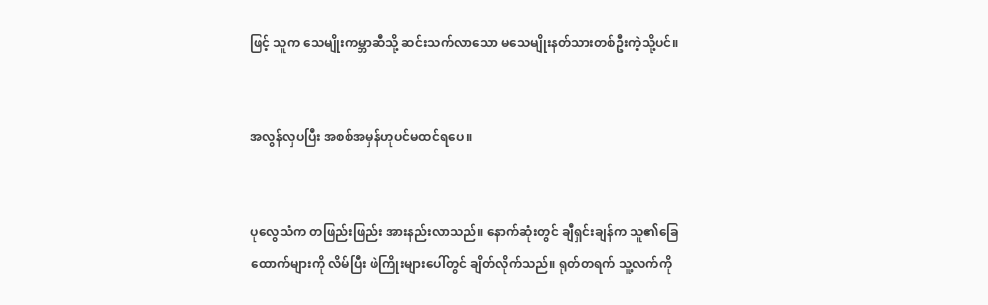ဖြင့် သူက သေမျိုးကမ္ဘာဆီသို့ ဆင်းသက်လာသော မသေမျိုးနတ်သားတစ်ဦးကဲ့သို့ပင်။


အလွန်လှပပြီး အစစ်အမှန်ဟုပင်မထင်ရပေ။


ပုလွေသံက တဖြည်းဖြည်း အားနည်းလာသည်။ နောက်ဆုံးတွင် ချီရှင်းချန်က သူ၏ခြေထောက်များကို လိမ်ပြီး ဖဲကြိုးများပေါ်တွင် ချိတ်လိုက်သည်။ ရုတ်တရက် သူ့လက်ကို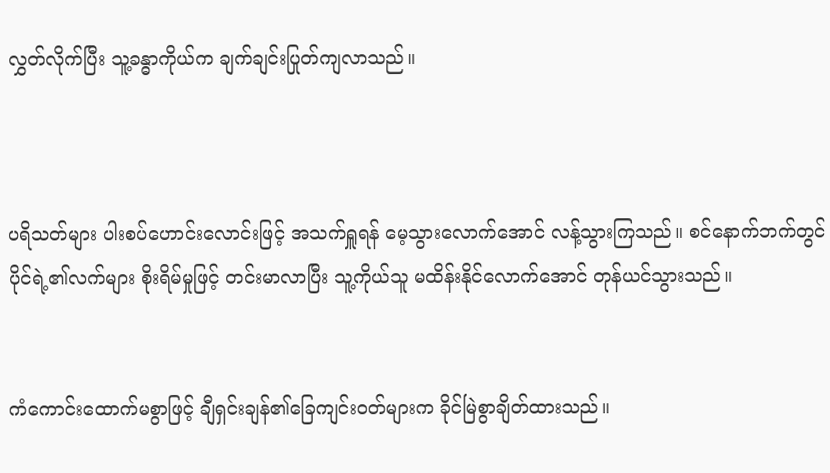လွှတ်လိုက်ပြီး သူ့ခန္ဓာကိုယ်က ချက်ချင်းပြုတ်ကျလာသည်။



ပရိသတ်များ ပါးစပ်ဟောင်းလောင်းဖြင့် အသက်ရှူရန် မေ့သွားလောက်အောင် လန့်သွားကြသည်။ စင်နောက်ဘက်တွင် ပိုင်ရဲ့၏လက်များ စိုးရိမ်မှုဖြင့် တင်းမာလာပြီး သူ့ကိုယ်သူ မထိန်းနိုင်လောက်အောင် တုန်ယင်သွားသည်။


ကံကောင်းထောက်မစွာဖြင့် ချီရှင်းချန်၏ခြေကျင်းဝတ်များက ခိုင်မြဲစွာချိတ်ထားသည်။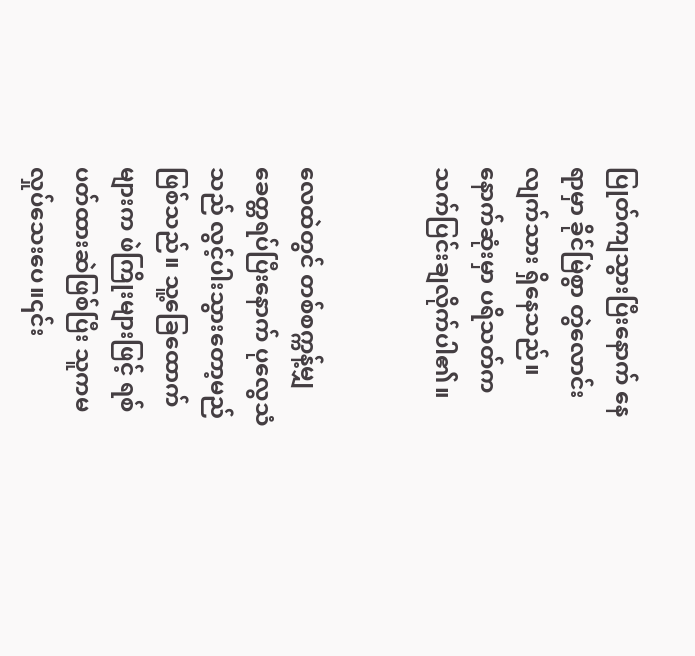ပြုတ်ကျသွားပြီးနောက် နေရာမှာ ခိုင်မြဲစွာ တွဲလောင်းလျက်သား ရှိနေသည်။ နောက်ဆုံးမှာ ပရိသတ်က သက်ပြင်းချလိုက်ပါ၏။


လေထဲတွင် တစ်စက္ကန့်မျှ ခေတ္တရပ်ပြီးနောက် ပုလွေသံသည် လွင့်ပါးသွားတော့မည်ဖြစ်သည်။ သူ့ခြေထောက်များက ဖဲကြိုးများဖြင့် ရစ်ပတ်ထားဆဲဖြစ်ပြီး သူကမလှုပ်သေးပေ။၎င်း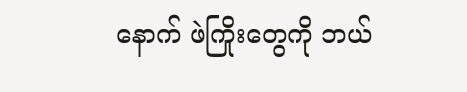နောက် ဖဲကြိုးတွေကို ဘယ်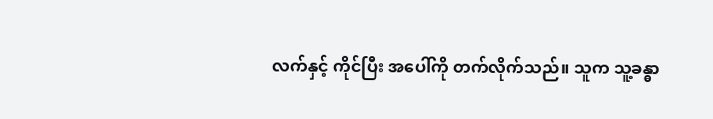လက်နှင့် ကိုင်ပြီး အပေါ်ကို တက်လိုက်သည်။ သူက သူ့ခန္ဓာ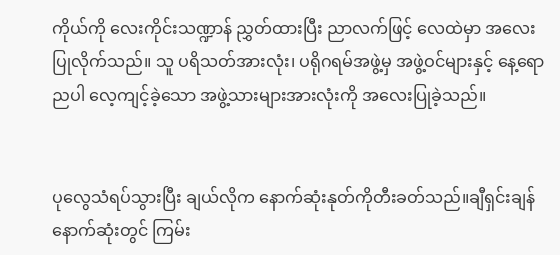ကိုယ်ကို လေးကိုင်းသဏ္ဍာန် ညွှတ်ထားပြီး ညာလက်ဖြင့် လေထဲမှာ အလေးပြုလိုက်သည်။ သူ ပရိသတ်အားလုံး၊ ပရိုဂရမ်အဖွဲ့မှ အဖွဲ့ဝင်များနှင့် နေ့ရောညပါ လေ့ကျင့်ခဲ့သော အဖွဲ့သားများအားလုံးကို အလေးပြုခဲ့သည်။


ပုလွေသံရပ်သွားပြီး ချယ်လိုက နောက်ဆုံးနုတ်ကိုတီးခတ်သည်။ချီရှင်းချန် နောက်ဆုံးတွင် ကြမ်း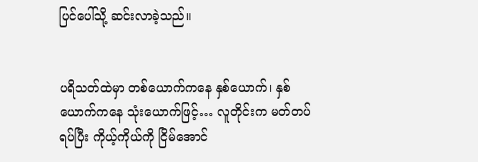ပြင်ပေါ်သို့ ဆင်းလာခဲ့သည်။


ပရိသတ်ထဲမှာ တစ်ယောက်ကနေ နှစ်ယောက်၊ နှစ်ယောက်ကနေ သုံးယောက်ဖြင့်… လူတိုင်းက မတ်တပ်ရပ်ပြီး ကိုယ့်ကိုယ်ကို ငြိမ်အောင်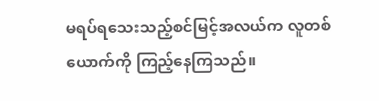မရပ်ရသေးသည့်စင်မြင့်အလယ်က လူတစ်ယောက်ကို ကြည့်နေကြသည်။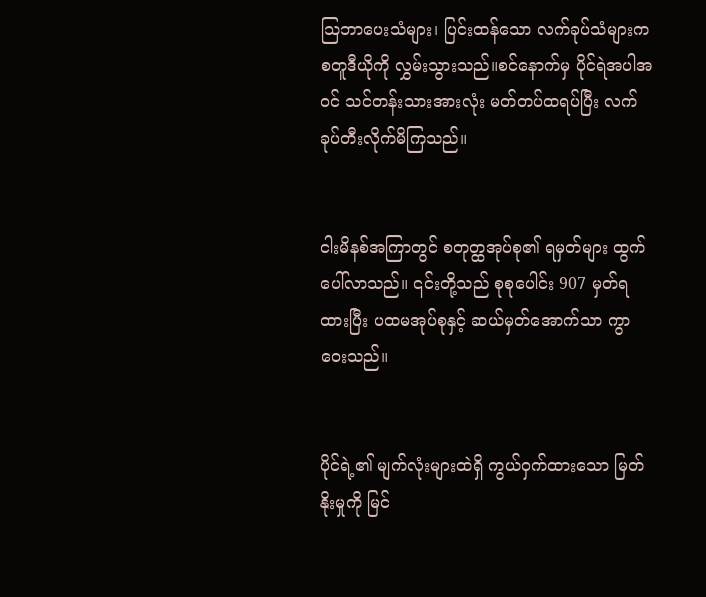သြဘာပေးသံများ၊ ပြင်းထန်သော လက်ခုပ်သံများက စတူဒီယိုကို လွှမ်းသွားသည်။စင်နောက်မှ ပိုင်ရဲအပါအဝင် သင်တန်းသားအားလုံး မတ်တပ်ထရပ်ပြီး လက်ခုပ်တီးလိုက်မိကြသည်။


ငါးမိနစ်အကြာတွင် စတုတ္ထအုပ်စု၏ ရမှတ်များ ထွက်ပေါ်လာသည်။ ၎င်းတို့သည် စုစုပေါင်း 907 မှတ်ရထားပြီး ပထမအုပ်စုနှင့် ဆယ်မှတ်အောက်သာ ကွာဝေးသည်။


ပိုင်ရဲ့၏ မျက်လုံးများထဲရှိ ကွယ်ဝှက်ထားသော မြတ်နိုးမှုကို မြင်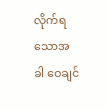လိုက်ရသောအခါ ဝေချင်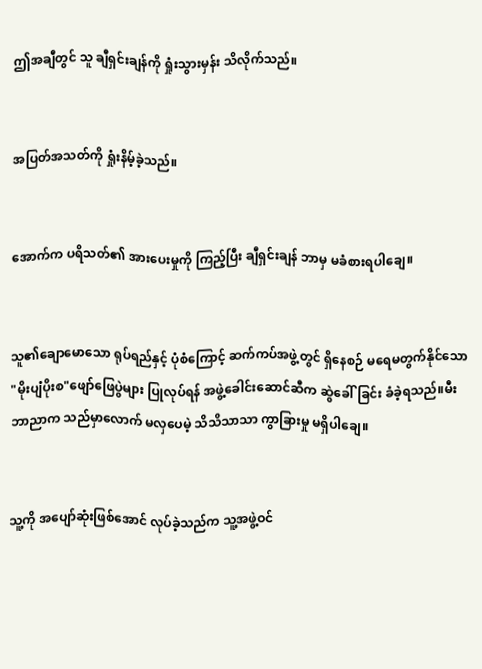ဤအချီတွင် သူ ချီရှင်းချန်ကို ရှုံးသွားမှန်း သိလိုက်သည်။


အပြတ်အသတ်ကို ရှုံးနိမ့်ခဲ့သည်။


အောက်က ပရိသတ်၏ အားပေးမှုကို ကြည့်ပြီး ချီရှင်းချန် ဘာမှ မခံစားရပါချေ။


သူ၏ချောမောသော ရုပ်ရည်နှင့် ပုံစံကြောင့် ဆက်ကပ်အဖွဲ့တွင် ရှိနေစဉ် မရေမတွက်နိုင်သော "မိုးပျံပိုးစ"ဖျော်ဖြေပွဲများ ပြုလုပ်ရန် အဖွဲ့ခေါင်းဆောင်ဆီက ဆွဲခေါ်ခြင်း ခံခဲ့ရသည်။မီးဘာညာက သည်မှာလောက် မလှပေမဲ့ သိသိသာသာ ကွာခြားမှု မရှိပါချေ။


သူ့ကို အပျော်ဆုံးဖြစ်အောင် လုပ်ခဲ့သည်က သူ့အဖွဲ့ဝင်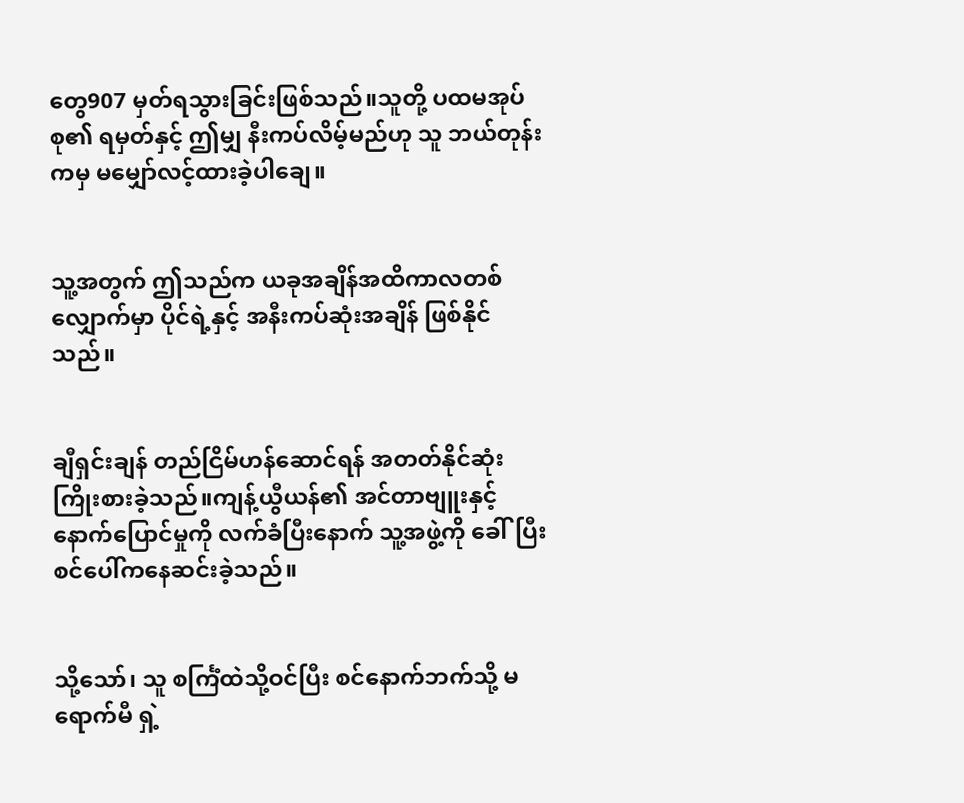တွေ907 မှတ်ရသွားခြင်းဖြစ်သည်။သူတို့ ပထမအုပ်စု၏ ရမှတ်နှင့် ဤမျှ နီးကပ်လိမ့်မည်ဟု သူ ဘယ်တုန်းကမှ မမျှော်လင့်ထားခဲ့ပါချေ။


သူ့အတွက် ဤသည်က ယခုအချိန်အထိကာလတစ်လျှောက်မှာ ပိုင်ရဲ့နှင့် အနီးကပ်ဆုံးအချိန် ဖြစ်နိုင်သည်။


ချီရှင်းချန် တည်ငြိမ်ဟန်ဆောင်ရန် အတတ်နိုင်ဆုံး ကြိုးစားခဲ့သည်။ကျန့်ယွီယန်၏ အင်တာဗျူးနှင့် နောက်ပြောင်မှုကို လက်ခံပြီးနောက် သူ့အဖွဲ့ကို ခေါ်ပြီး စင်ပေါ်ကနေဆင်းခဲ့သည်။


သို့သော်၊ သူ စင်္ကြံထဲသို့ဝင်ပြီး စင်နောက်ဘက်သို့ မရောက်မီ ရှဲ့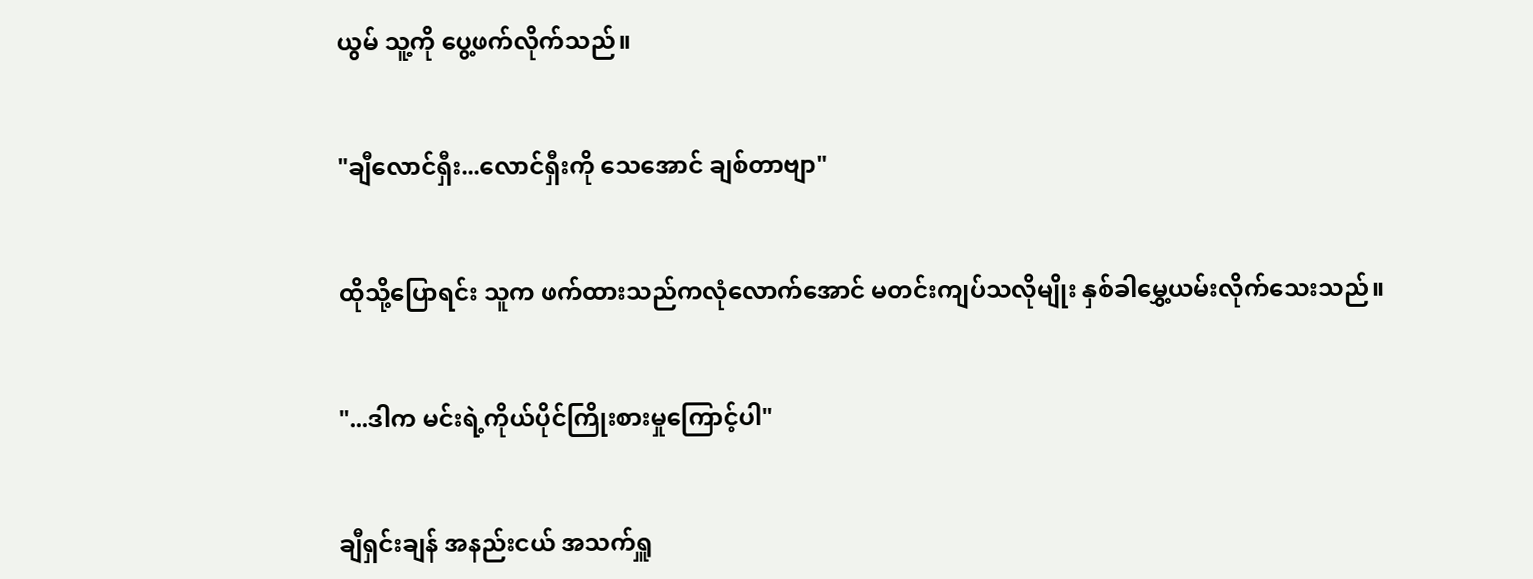ယွမ် သူ့ကို ပွေ့ဖက်လိုက်သည်။


"ချီလောင်ရှီး...လောင်ရှီးကို သေအောင် ချစ်တာဗျာ"


ထိုသို့ပြောရင်း သူက ဖက်ထားသည်ကလုံလောက်အောင် မတင်းကျပ်သလိုမျိုး နှစ်ခါမွှေ့ယမ်းလိုက်သေးသည်။


"...ဒါက မင်းရဲ့ကိုယ်ပိုင်ကြိုးစားမှုကြောင့်ပါ"


ချီရှင်းချန် အနည်းငယ် အသက်ရှူ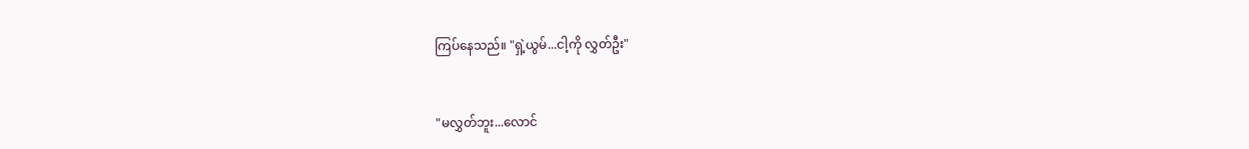ကြပ်နေသည်။ "ရှဲ့ယွမ်...ငါ့ကို လွှတ်ဦး"


"မလွှတ်ဘူး...လောင်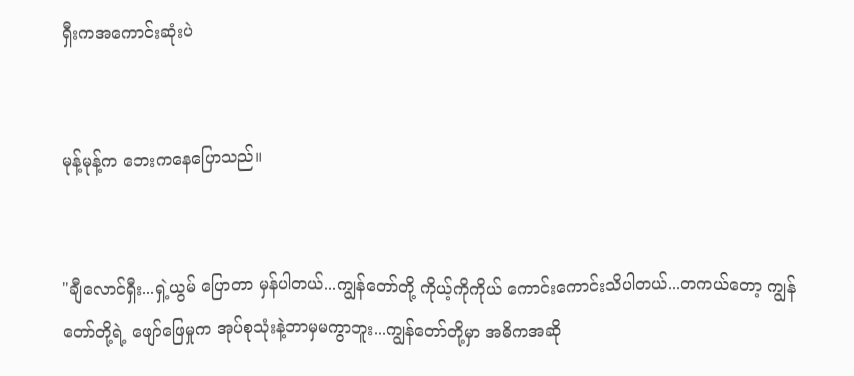ရှီးကအကောင်းဆုံးပဲ


မုန့်မုန့်က ဘေးကနေပြောသည်။


"ချီလောင်ရှီး...ရှဲ့ယွမ် ပြောတာ မှန်ပါတယ်...ကျွန်တော်တို့ ကိုယ့်ကိုကိုယ် ကောင်းကောင်းသိပါတယ်...တကယ်တော့ ကျွန်တော်တို့ရဲ့ ဖျော်ဖြေမှုက အုပ်စုသုံးနဲ့ဘာမှမကွာဘူး...ကျွန်တော်တို့မှာ အဓိကအဆို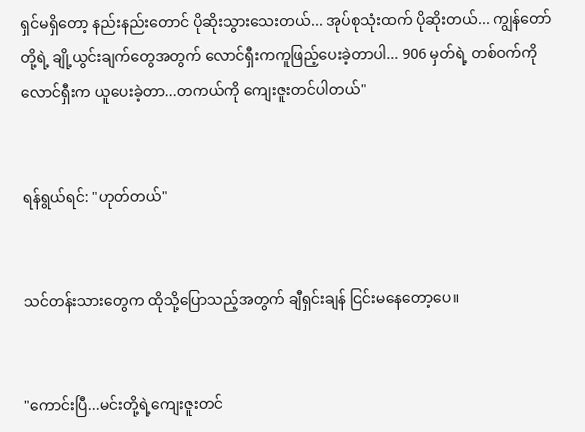ရှင်မရှိတော့ နည်းနည်းတောင် ပိုဆိုးသွားသေးတယ်... အုပ်စုသုံးထက် ပိုဆိုးတယ်... ကျွန်တော်တို့ရဲ့ ချို့ယွင်းချက်တွေအတွက် လောင်ရှီးကကူဖြည့်ပေးခဲ့တာပါ... 906 မှတ်ရဲ့ တစ်ဝက်ကို လောင်ရှီးက ယူပေးခဲ့တာ...တကယ်ကို ကျေးဇူးတင်ပါတယ်"


ရန်ရွယ်ရင်: "ဟုတ်တယ်"


သင်တန်းသားတွေက ထိုသို့ပြောသည့်အတွက် ချီရှင်းချန် ငြင်းမနေတော့ပေ။


"ကောင်းပြီ...မင်းတို့ရဲ့ကျေးဇူးတင်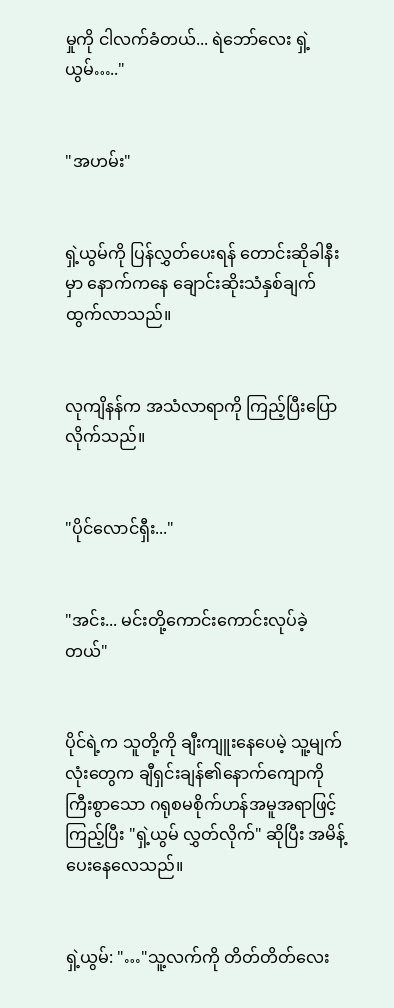မှုကို ငါလက်ခံတယ်... ရဲဘော်လေး ရှဲ့ယွမ်….."


"အဟမ်း"


ရှဲ့ယွမ်ကို ပြန်လွှတ်ပေးရန် တောင်းဆိုခါနီးမှာ နောက်ကနေ ချောင်းဆိုးသံနှစ်ချက်ထွက်လာသည်။


လုကျိနန်က အသံလာရာကို ကြည့်ပြီးပြောလိုက်သည်။


"ပိုင်လောင်ရှီး..."


"အင်း... မင်းတို့ကောင်းကောင်းလုပ်ခဲ့တယ်"


ပိုင်ရဲ့က သူတို့ကို ချီးကျူးနေပေမဲ့ သူ့မျက်လုံးတွေက ချီရှင်းချန်၏နောက်ကျောကို ကြီးစွာသော ဂရုစမစိုက်ဟန်အမူအရာဖြင့်ကြည့်ပြီး "ရှဲ့ယွမ် လွှတ်လိုက်" ဆိုပြီး အမိန့်ပေးနေလေသည်။


ရှဲ့ယွမ်: "…"သူ့လက်ကို တိတ်တိတ်လေး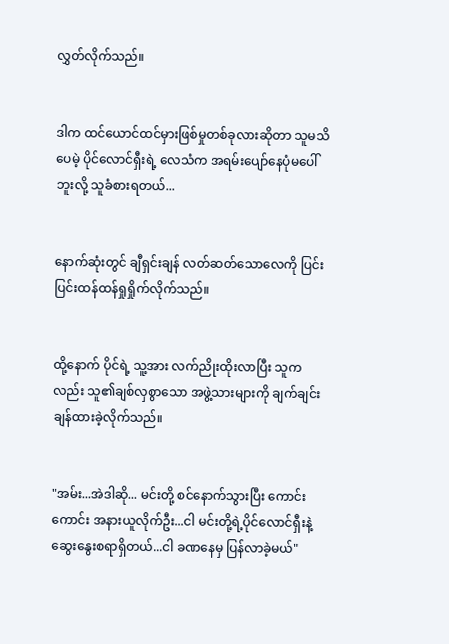လွှတ်လိုက်သည်။


ဒါက ထင်ယောင်ထင်မှားဖြစ်မှုတစ်ခုလားဆိုတာ သူမသိပေမဲ့ ပိုင်လောင်ရှီးရဲ့ လေသံက အရမ်းပျော်နေပုံမပေါ်ဘူးလို့ သူခံစားရတယ်...


နောက်ဆုံးတွင် ချီရှင်းချန် လတ်ဆတ်သောလေကို ပြင်းပြင်းထန်ထန်ရှုရှိုက်လိုက်သည်။


ထို့နောက် ပိုင်ရဲ့ သူ့အား လက်ညိုးထိုးလာပြီး သူကလည်း သူ၏ချစ်လှစွာသော အဖွဲ့သားများကို ချက်ချင်းချန်ထားခဲ့လိုက်သည်။


"အမ်း...အဲဒါဆို... မင်းတို့ စင်နောက်သွားပြီး ကောင်းကောင်း အနားယူလိုက်ဦး...ငါ မင်းတို့ရဲ့ပိုင်လောင်ရှီးနဲ့ ဆွေးနွေးစရာရှိတယ်...ငါ ခဏနေမှ ပြန်လာခဲ့မယ်"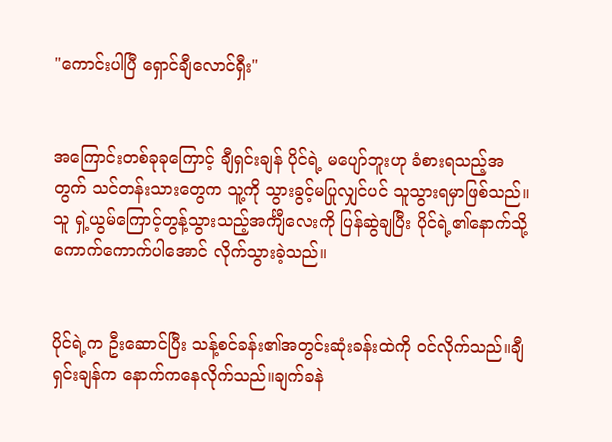"ကောင်းပါပြီ ရှောင်ချီလောင်ရှီး"


အကြောင်းတစ်ခုခုကြောင့် ချီရှင်းချန် ပိုင်ရဲ့ မပျော်ဘူးဟု ခံစားရသည့်အတွက် သင်တန်းသားတွေက သူ့ကို သွားခွင့်မပြုလျှင်ပင် သူသွားရမှာဖြစ်သည်။ သူ ရှဲ့ယွမ်ကြောင့်တွန့်သွားသည့်အင်္ကျီလေးကို ပြန်ဆွဲချပြီး ပိုင်ရဲ့၏နောက်သို့ ကောက်ကောက်ပါအောင် လိုက်သွားခဲ့သည်။


ပိုင်ရဲ့က ဦးဆောင်ပြီး သန့်စင်ခန်း၏အတွင်းဆုံးခန်းထဲကို ဝင်လိုက်သည်။ချီရှင်းချန်က နောက်ကနေလိုက်သည်။ချက်ခနဲ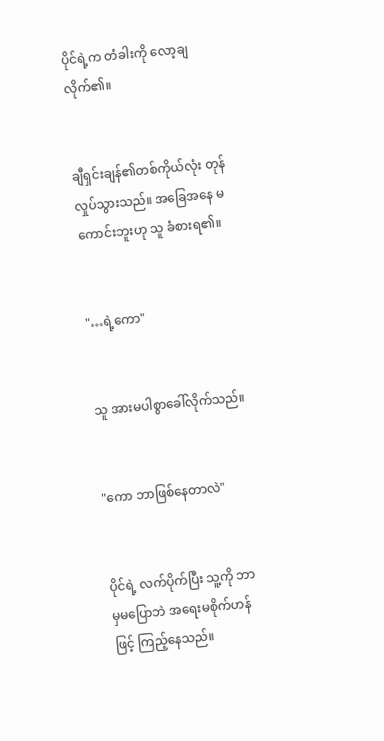ပိုင်ရဲ့က တံခါးကို လော့ချလိုက်၏။


ချီရှင်းချန်၏တစ်ကိုယ်လုံး တုန်လှုပ်သွားသည်။ အခြေအနေ မကောင်းဘူးဟု သူ ခံစားရ၏။


"…ရဲ့ကော"


သူ အားမပါစွာခေါ်လိုက်သည်။


"ကော ဘာဖြစ်နေတာလဲ"


ပိုင်ရဲ့ လက်ပိုက်ပြီး သူ့ကို ဘာမှမပြောဘဲ အရေးမစိုက်ဟန်ဖြင့် ကြည့်နေသည်။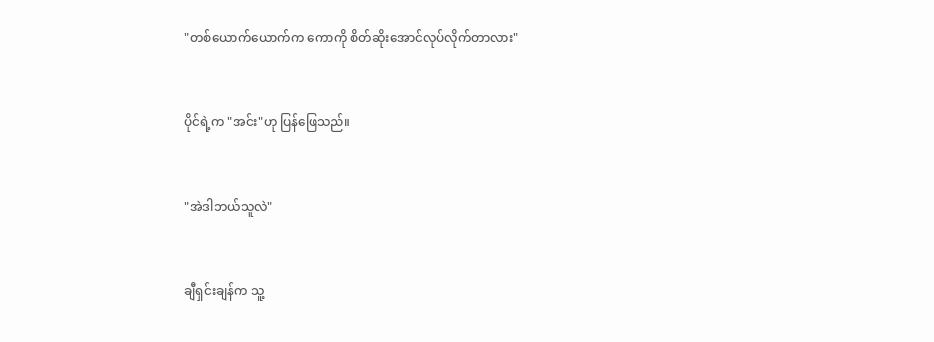"တစ်ယောက်ယောက်က ကောကို စိတ်ဆိုးအောင်လုပ်လိုက်တာလား"


ပိုင်ရဲ့က "အင်း"ဟု ပြန်ဖြေသည်။


"အဲဒါဘယ်သူလဲ"


ချီရှင်းချန်က သူ့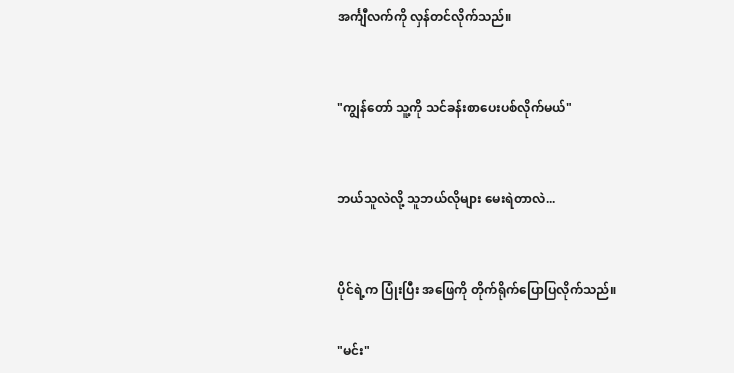အင်္ကျီလက်ကို လှန်တင်လိုက်သည်။


"ကျွန်တော် သူ့ကို သင်ခန်းစာပေးပစ်လိုက်မယ်"


ဘယ်သူလဲလို့ သူဘယ်လိုများ မေးရဲတာလဲ...


ပိုင်ရဲ့က ပြုံးပြီး အဖြေကို တိုက်ရိုက်ပြောပြလိုက်သည်။

"မင်း"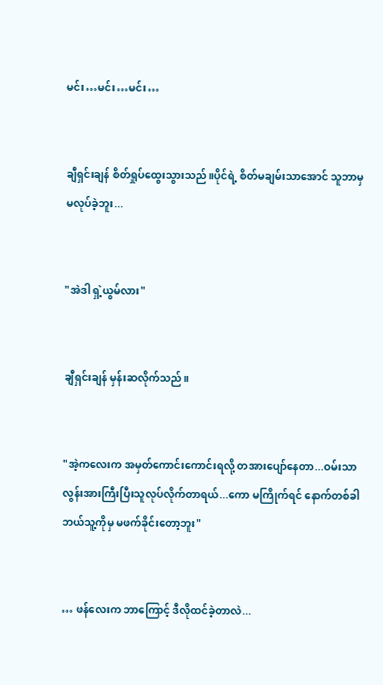မင်း…မင်း…မင်း…


ချီရှင်းချန် စိတ်ရှုပ်ထွေးသွားသည်။ပိုင်ရဲ့ စိတ်မချမ်းသာအောင် သူဘာမှ မလုပ်ခဲ့ဘူး...


"အဲဒါ ရှဲ့ယွမ်လား"


ချီရှင်းချန် မှန်းဆလိုက်သည်။


"အဲ့ကလေးက အမှတ်ကောင်းကောင်းရလို့ တအားပျော်နေတာ...ဝမ်းသာလွန်းအားကြီးပြီးသူလုပ်လိုက်တာရယ်...ကော မကြိုက်ရင် နောက်တစ်ခါ ဘယ်သူ့ကိုမှ မဖက်ခိုင်းတော့ဘူး"


… ဖန်လေးက ဘာကြောင့် ဒီလိုထင်ခဲ့တာလဲ...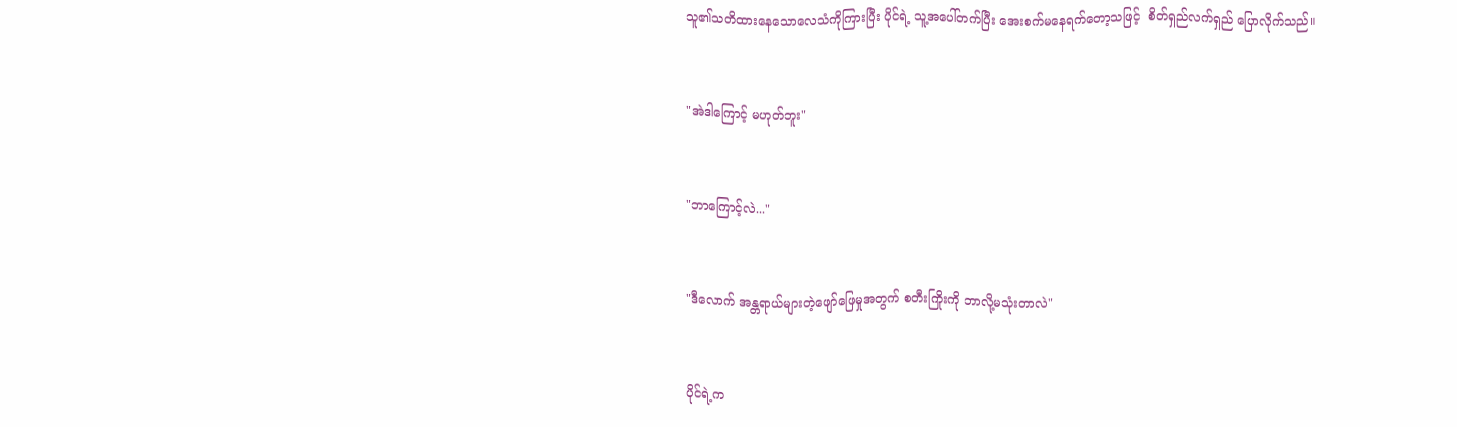သူ၏သတိထားနေသောလေသံကိုကြားပြီး ပိုင်ရဲ့ သူ့အပေါ်တက်ပြီး အေးစက်မနေရက်တော့သဖြင့်  စိတ်ရှည်လက်ရှည် ပြောလိုက်သည်။


"အဲဒါကြောင့် မဟုတ်ဘူး"


"ဘာကြောင့်လဲ..."


"ဒီလောက် အန္တရာယ်များတဲ့ဖျော်ဖြေမှုအတွက် စတီးကြိုးကို ဘာလို့မသုံးတာလဲ"


ပိုင်ရဲ့က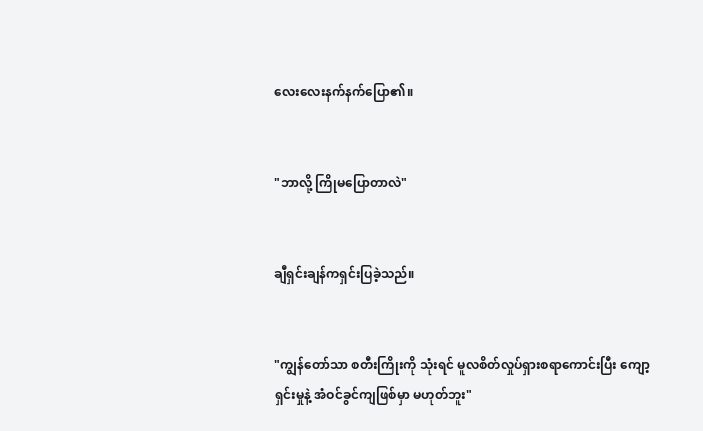လေးလေးနက်နက်ပြော၏။


"ဘာလို့ ကြိုမပြောတာလဲ"


ချီရှင်းချန်ကရှင်းပြခဲ့သည်။


"ကျွန်တော်သာ စတီးကြိုးကို သုံးရင် မူလစိတ်လှုပ်ရှားစရာကောင်းပြီး ကျော့ရှင်းမှုနဲ့ အံဝင်ခွင်ကျဖြစ်မှာ မဟုတ်ဘူး"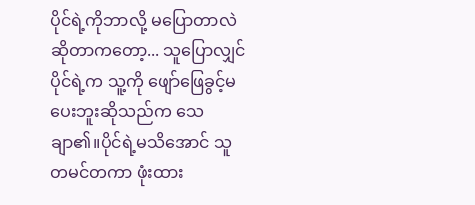ပိုင်ရဲ့ကိုဘာလို့ မပြောတာလဲဆိုတာကတော့... သူပြောလျှင် ပိုင်ရဲ့က သူ့ကို ဖျော်ဖြေခွင့်မပေးဘူးဆိုသည်က သေချာ၏။ပိုင်ရဲ့မသိအောင် သူ တမင်တကာ ဖုံးထား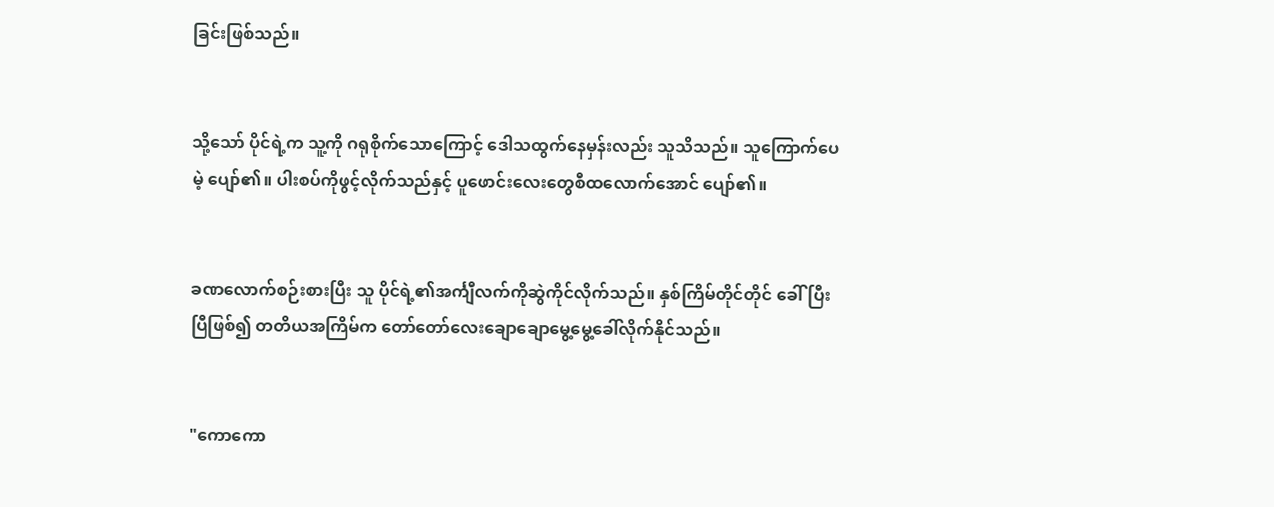ခြင်းဖြစ်သည်။


သို့သော် ပိုင်ရဲ့က သူ့ကို ဂရုစိုက်သောကြောင့် ဒေါသထွက်နေမှန်းလည်း သူသိသည်။ သူကြောက်ပေမဲ့ ပျော်၏။ ပါးစပ်ကိုဖွင့်လိုက်သည်နှင့် ပူဖောင်းလေးတွေစီထလောက်အောင် ပျော်၏။


ခဏလောက်စဉ်းစားပြီး သူ ပိုင်ရဲ့၏အင်္ကျီလက်ကိုဆွဲကိုင်လိုက်သည်။ နှစ်ကြိမ်တိုင်တိုင် ခေါ်ပြီးပြီဖြစ်၍ တတိယအကြိမ်က တော်တော်လေးချောချောမွေ့မွေ့ခေါ်လိုက်နိုင်သည်။


"ကောကော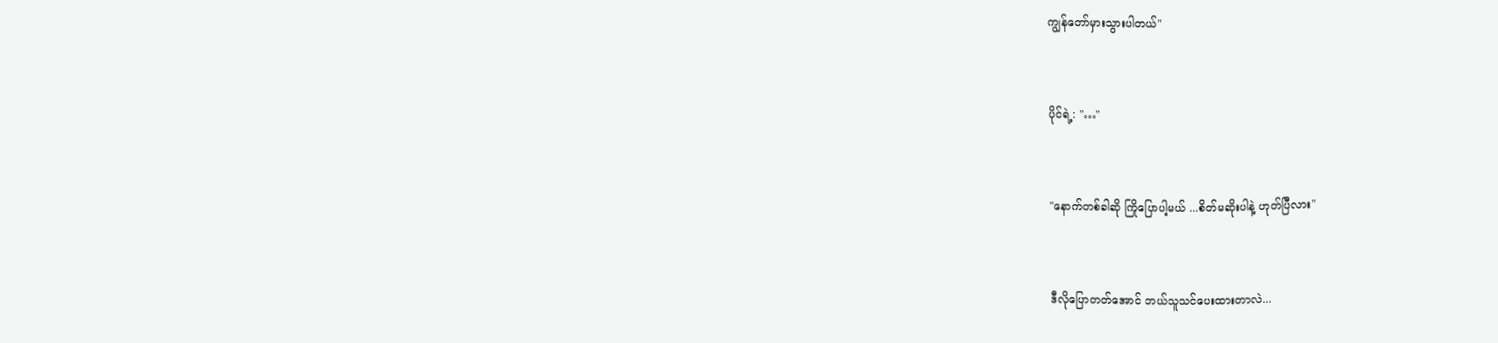ကျွန်တော်မှားသွားပါတယ်"


ပိုင်ရဲ့: "…"


"နောက်တစ်ခါဆို ကြိုပြောပါ့မယ် ...စိတ်မဆိုးပါနဲ့ ဟုတ်ပြီလား"


ဒီလိုပြောတတ်အောင် ဘယ်သူသင်ပေးထားတာလဲ...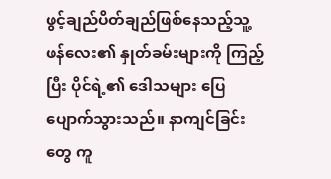ဖွင့်ချည်ပိတ်ချည်ဖြစ်နေသည့်သူ့ဖန်လေး၏ နှုတ်ခမ်းများကို ကြည့်ပြီး ပိုင်ရဲ့၏ ဒေါသများ ပြေပျောက်သွားသည်။ နာကျင်ခြင်းတွေ ကူ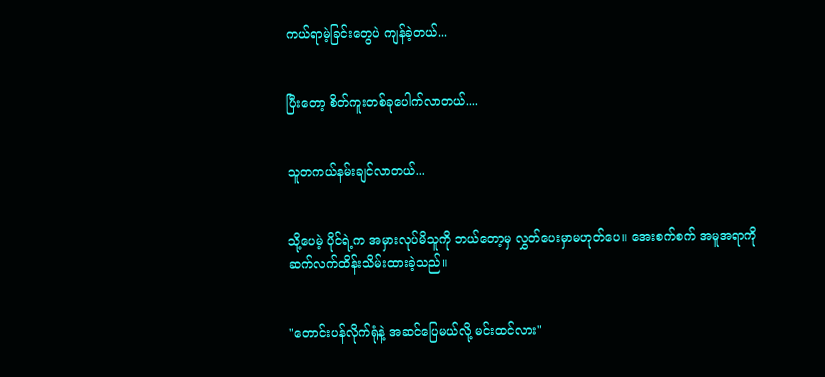ကယ်ရာမဲ့ခြင်းတွေပဲ ကျန်ခဲ့တယ်...


ပြီးတော့ စိတ်ကူးတစ်ခုပေါက်လာတယ်....


သူတကယ်နမ်းချင်လာတယ်...


သို့ပေမဲ့ ပိုင်ရဲ့က အမှားလုပ်မိသူကို ဘယ်တော့မှ လွှတ်ပေးမှာမဟုတ်ပေ။ အေးစက်စက် အမူအရာကို ဆက်လက်ထိန်းသိမ်းထားခဲ့သည်။


"တောင်းပန်လိုက်ရုံနဲ့ အဆင်ပြေမယ်လို့ မင်းထင်လား"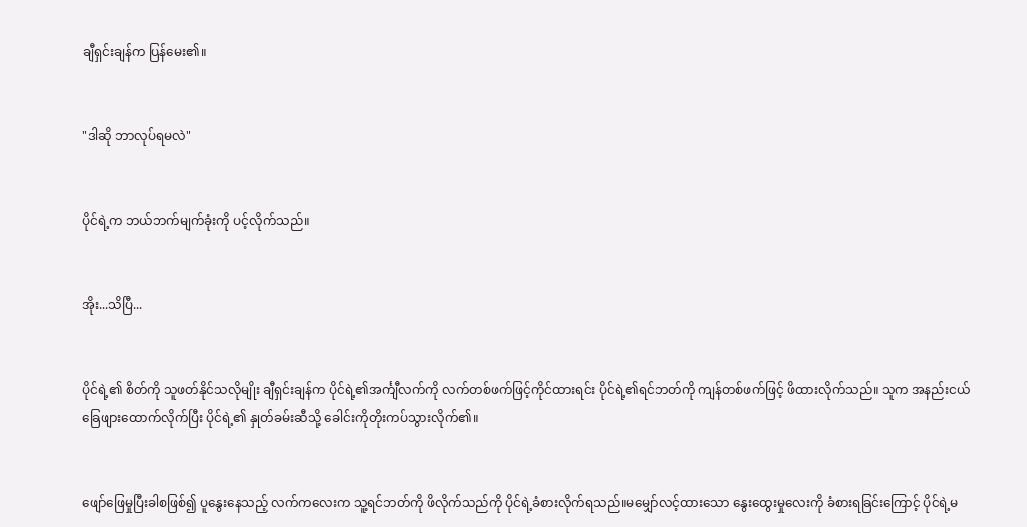ချီရှင်းချန်က ပြန်မေး၏။


"ဒါဆို ဘာလုပ်ရမလဲ"


ပိုင်ရဲ့က ဘယ်ဘက်မျက်ခုံးကို ပင့်လိုက်သည်။


အိုး...သိပြီ...


ပိုင်ရဲ့၏ စိတ်ကို သူဖတ်နိုင်သလိုမျိုး ချီရှင်းချန်က ပိုင်ရဲ့၏အင်္ကျီလက်ကို လက်တစ်ဖက်ဖြင့်ကိုင်ထားရင်း ပိုင်ရဲ့၏ရင်ဘတ်ကို ကျန်တစ်ဖက်ဖြင့် ဖိထားလိုက်သည်။ သူက အနည်းငယ် ခြေဖျားထောက်လိုက်ပြီး ပိုင်ရဲ့၏ နှုတ်ခမ်းဆီသို့ ခေါင်းကိုတိုးကပ်သွားလိုက်၏။


ဖျော်ဖြေမှုပြီးခါစဖြစ်၍ ပူနွေးနေသည့် လက်ကလေးက သူ့ရင်ဘတ်ကို ဖိလိုက်သည်ကို ပိုင်ရဲ့ခံစားလိုက်ရသည်။မမျှော်လင့်ထားသော နွေးထွေးမှုလေးကို ခံစားရခြင်းကြောင့် ပိုင်ရဲ့မ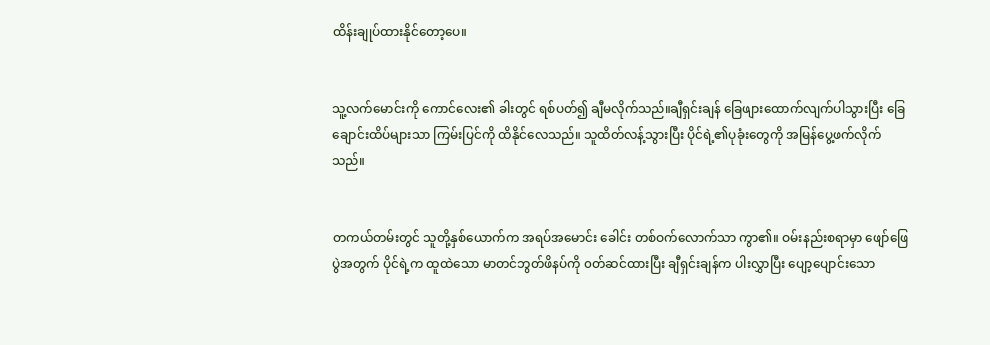ထိန်းချုပ်ထားနိုင်တော့ပေ။


သူ့လက်မောင်းကို ကောင်လေး၏ ခါးတွင် ရစ်ပတ်၍ ချီမလိုက်သည်။ချီရှင်းချန် ခြေဖျားထောက်လျက်ပါသွားပြီး ခြေချောင်းထိပ်များသာ ကြမ်းပြင်ကို ထိနိုင်လေသည်။ သူထိတ်လန့်သွားပြီး ပိုင်ရဲ့၏ပုခုံးတွေကို အမြန်ပွေ့ဖက်လိုက်သည်။


တကယ်တမ်းတွင် သူတို့နှစ်ယောက်က အရပ်အမောင်း ခေါင်း တစ်ဝက်လောက်သာ ကွာ၏။ ဝမ်းနည်းစရာမှာ ဖျော်ဖြေပွဲအတွက် ပိုင်ရဲ့က ထူထဲသော မာတင်ဘွတ်ဖိနပ်ကို ၀တ်ဆင်ထားပြီး ချီရှင်းချန်က ပါးလွှာပြီး ပျော့ပျောင်းသော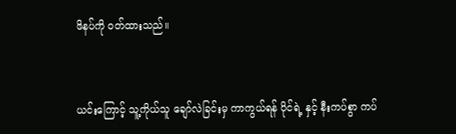ဖိနပ်ကို ၀တ်ထားသည်။


ယင်းကြောင့် သူ့ကိုယ်သူ ချော်လဲခြင်းမှ ကာကွယ်ရန် ပိုင်ရဲ့ နှင့် နီးကပ်စွာ ကပ်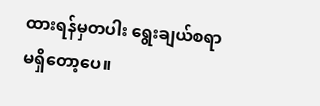ထားရန်မှတပါး ရွေးချယ်စရာ မရှိတော့ပေ။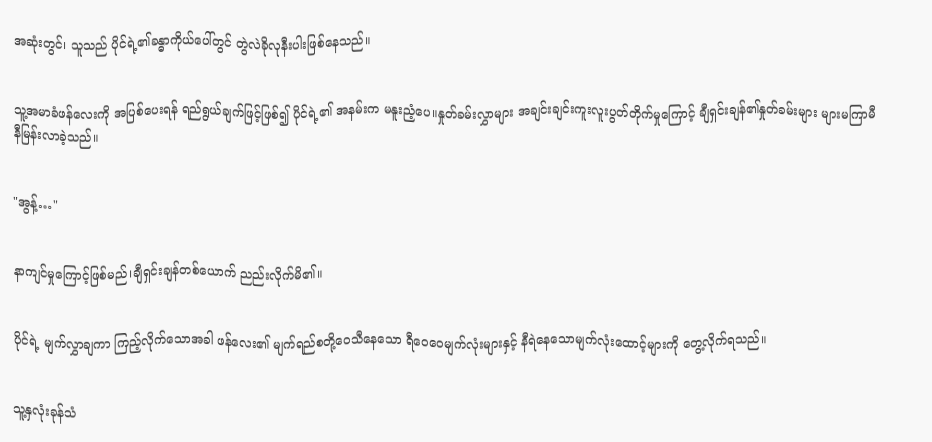အဆုံးတွင်၊ သူသည် ပိုင်ရဲ့၏ခန္ဓာကိုယ်ပေါ်တွင် တွဲလဲခိုလုနီးပါးဖြစ်နေသည်။


သူ့အမာခံဖန်လေးကို အပြစ်ပေးရန် ရည်ရွယ်ချက်ဖြင့်ဖြစ်၍ ပိုင်ရဲ့၏ အနမ်းက မနူးညံ့ပေ။နှုတ်ခမ်းလွှာများ အချင်းချင်းကူးလူးပွတ်တိုက်မှုကြောင့် ချီရှင်းချန်၏နှုတ်ခမ်းများ များမကြာမီ နီမြန်းလာခဲ့သည်။


"အွန့်…"


နာကျင်မှုကြောင့်ဖြစ်မည်၊ချီရှင်းချန်တစ်ယောက် ညည်းလိုက်မိ၏။


ပိုင်ရဲ့ မျက်လွှာချကာ ကြည့်လိုက်သောအခါ ဖန်လေး၏ မျက်ရည်စတို့ဝေသီနေသော ရီဝေဝေမျက်လုံးများနှင့် နီရဲနေသောမျက်လုံးထောင့်များကို တွေ့လိုက်ရသည်။


သူ့နှလုံးခုန်သံ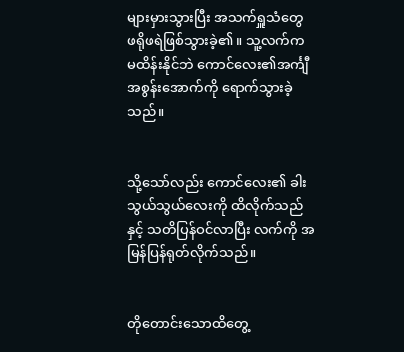များမှားသွားပြီး အသက်ရှူသံတွေ ဖရိုဖရဲဖြစ်သွားခဲ့၏။ သူ့လက်က မထိန်းနိုင်ဘဲ ကောင်လေး၏အင်္ကျီအစွန်းအောက်ကို ရောက်သွားခဲ့သည်။


သို့သော်လည်း ကောင်လေး၏ ခါးသွယ်သွယ်လေးကို ထိလိုက်သည်နှင့် သတိပြန်ဝင်လာပြီး လက်ကို အမြန်ပြန်ရုတ်လိုက်သည်။


တိုတောင်းသောထိတွေ့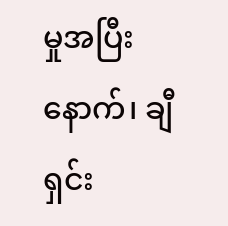မှုအပြီးနောက်၊ ချီရှင်း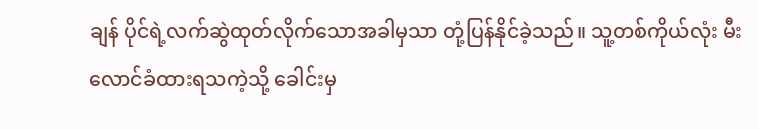ချန် ပိုင်ရဲ့လက်ဆွဲထုတ်လိုက်သောအခါမှသာ တုံ့ပြန်နိုင်ခဲ့သည်။ သူ့တစ်ကိုယ်လုံး မီးလောင်ခံထားရသကဲ့သို့ ခေါင်းမှ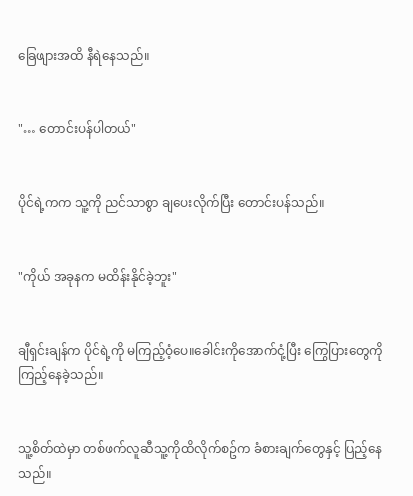ခြေဖျားအထိ နီရဲနေသည်။


"… တောင်းပန်ပါတယ်"


ပိုင်ရဲ့ကက သူ့ကို ညင်သာစွာ ချပေးလိုက်ပြီး တောင်းပန်သည်။


"ကိုယ် အခုနက မထိန်းနိုင်ခဲ့ဘူး"


ချီရှင်းချန်က ပိုင်ရဲ့ကို မကြည့်ဝံ့ပေ။ခေါင်းကိုအောက်ငုံ့ပြီး ကြွေပြားတွေကို ကြည့်နေခဲ့သည်။


သူ့စိတ်ထဲမှာ တစ်ဖက်လူဆီသူ့ကိုထိလိုက်စဥ်က ခံစားချက်တွေနှင့် ပြည့်နေသည်။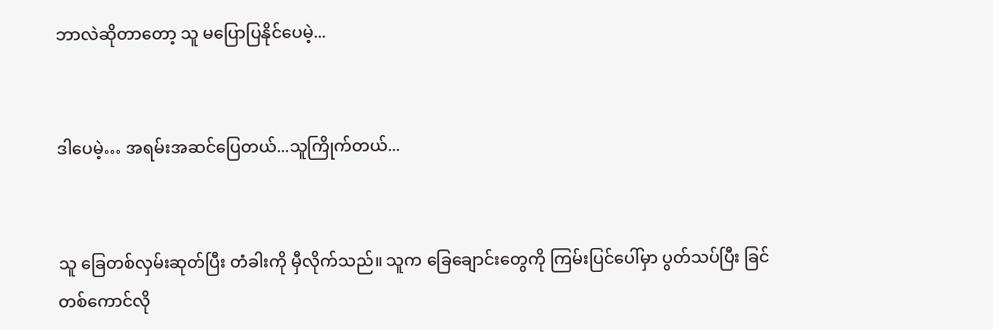ဘာလဲဆိုတာတော့ သူ မပြောပြနိုင်ပေမဲ့...


ဒါပေမဲ့… အရမ်းအဆင်ပြေတယ်...သူကြိုက်တယ်...


သူ ခြေတစ်လှမ်းဆုတ်ပြီး တံခါးကို မှီလိုက်သည်။ သူက ခြေချောင်းတွေကို ကြမ်းပြင်ပေါ်မှာ ပွတ်သပ်ပြီး ခြင်တစ်ကောင်လို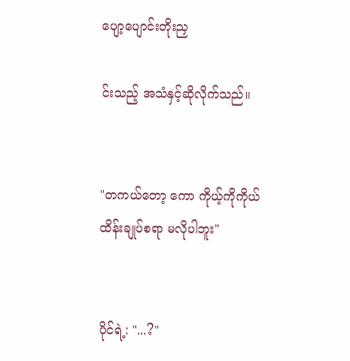ပျော့ပျောင်းတိုးညှ

င်းသည့် အသံနှင့်ဆိုလိုက်သည်။


"တကယ်တော့ ကော ကိုယ့်ကိုကိုယ် ထိန်းချုပ်စရာ မလိုပါဘူး"


ပိုင်ရဲ့: "...?"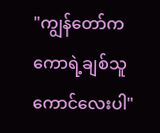"ကျွန်တော်က ကောရဲ့ချစ်သူကောင်လေးပါ"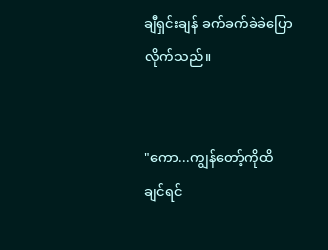ချီရှင်းချန် ခက်ခက်ခဲခဲပြောလိုက်သည်။


"ကော...ကျွန်တော့်ကိုထိချင်ရင်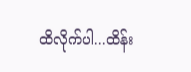ထိလိုက်ပါ...ထိန်း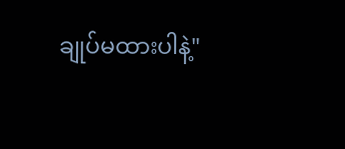ချုပ်မထားပါနဲ့"